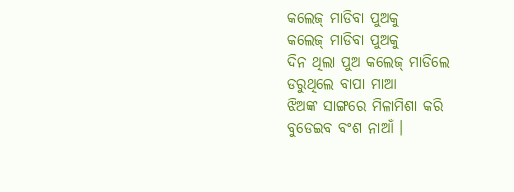କଲେଜ୍ ମାଡିବା ପୁଅକୁ
କଲେଜ୍ ମାଡିବା ପୁଅକୁ
ଦିନ ଥିଲା ପୁଅ କଲେଜ୍ ମାଡିଲେ
ଡରୁଥିଲେ ବାପା ମାଆ
ଝିଅଙ୍କ ସାଙ୍ଗରେ ମିଳାମିଶା କରି
ବୁଡେଇବ ବଂଶ ନାଆଁ ।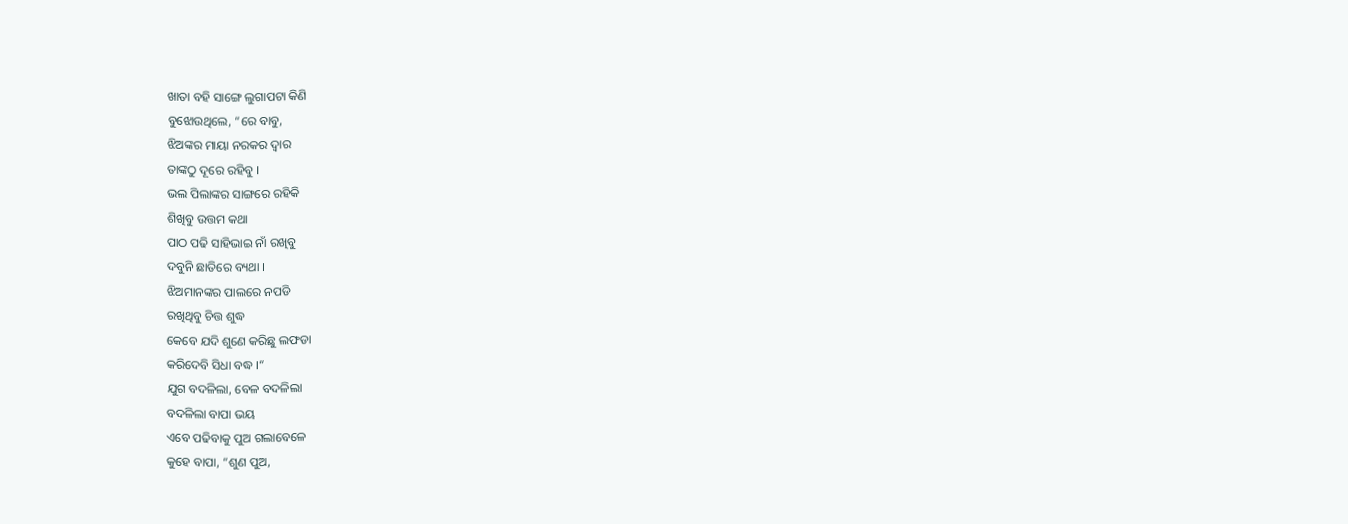ଖାତା ବହି ସାଙ୍ଗେ ଲୁଗାପଟା କିଣି
ବୁଝୋଉଥିଲେ, “ରେ ବାବୁ,
ଝିଅଙ୍କର ମାୟା ନରକର ଦ୍ୱାର
ତାଙ୍କଠୁ ଦୂରେ ରହିବୁ ।
ଭଲ ପିଲାଙ୍କର ସାଙ୍ଗରେ ରହିକି
ଶିଖିବୁ ଉତ୍ତମ କଥା
ପାଠ ପଢି ସାହିଭାଇ ନାଁ ରଖିବୁ
ଦବୁନି ଛାତିରେ ବ୍ୟଥା ।
ଝିଅମାନଙ୍କର ପାଲରେ ନପଡି
ରଖିଥିବୁ ଚିତ୍ତ ଶୁଦ୍ଧ
କେବେ ଯଦି ଶୁଣେ କରିଛୁ ଲଫଡା
କରିଦେବି ସିଧା ବଦ୍ଧ ।“
ଯୁଗ ବଦଳିଲା, ବେଳ ବଦଳିଲା
ବଦଳିଲା ବାପା ଭୟ
ଏବେ ପଢିବାକୁ ପୁଅ ଗଲାବେଳେ
କୁହେ ବାପା, “ଶୁଣ ପୁଅ,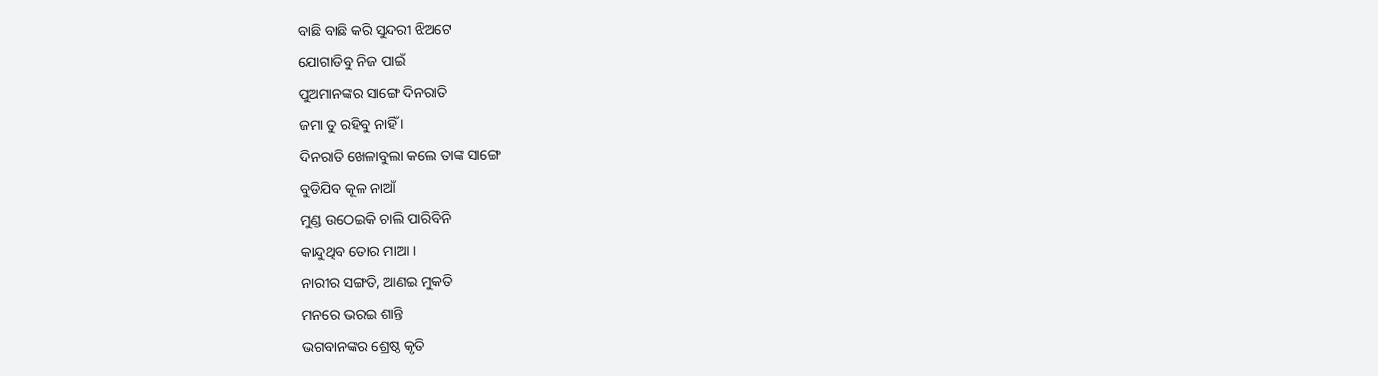ବାଛି ବାଛି କରି ସୁନ୍ଦରୀ ଝିଅଟେ
ଯୋଗାଡିବୁ ନିଜ ପାଇଁ
ପୁଅମାନଙ୍କର ସାଙ୍ଗେ ଦିନରାତି
ଜମା ତୁ ରହିବୁ ନାହିଁ ।
ଦିନରାତି ଖେଳାବୁଲା କଲେ ତାଙ୍କ ସାଙ୍ଗେ
ବୁଡିଯିବ କୂଳ ନାଆଁ
ମୁଣ୍ଡ ଉଠେଇକି ଚାଲି ପାରିବିନି
କାନ୍ଦୁଥିବ ତୋର ମାଆ ।
ନାରୀର ସଙ୍ଗତି, ଆଣଇ ମୁକତି
ମନରେ ଭରଇ ଶାନ୍ତି
ଭଗବାନଙ୍କର ଶ୍ରେଷ୍ଠ କୃତି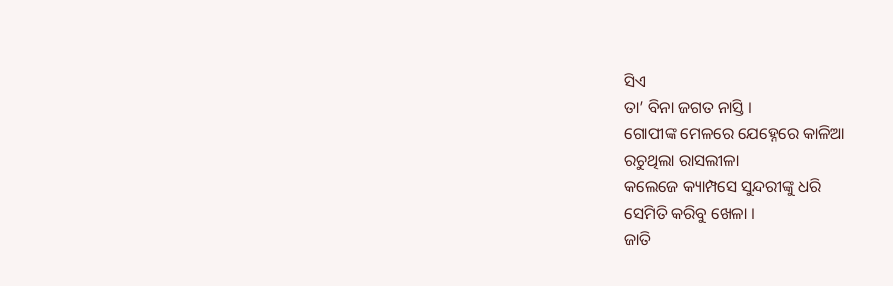ସିଏ
ତା’ ବିନା ଜଗତ ନାସ୍ତି ।
ଗୋପୀଙ୍କ ମେଳରେ ଯେହ୍ନେରେ କାଳିଆ
ରଚୁଥିଲା ରାସଲୀଳା
କଲେଜେ କ୍ୟାମ୍ପସେ ସୁନ୍ଦରୀଙ୍କୁ ଧରି
ସେମିତି କରିବୁ ଖେଳା ।
ଜାତି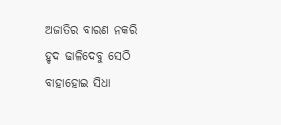ଅଜାତିର ବାରଣ ନକରି
ହୃଦ ଢାଳିଦେବୁ ସେଠି
ବାହାହୋଇ ସିଧା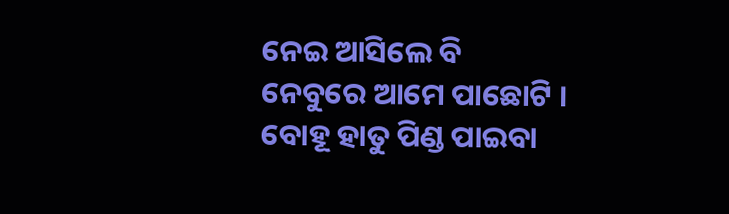ନେଇ ଆସିଲେ ବି
ନେବୁରେ ଆମେ ପାଛୋଟି ।
ବୋହୂ ହାତୁ ପିଣ୍ଡ ପାଇବା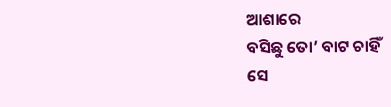ଆଶାରେ
ବସିଛୁ ତୋ’ ବାଟ ଚାହିଁ
ସେ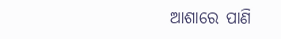ଆଶାରେ ପାଣି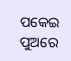ପକେଇ ପୁଅରେ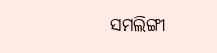ସମଲିଙ୍ଗୀ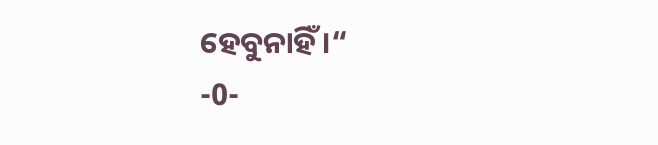ହେବୁନାହିଁ ।“
-0-